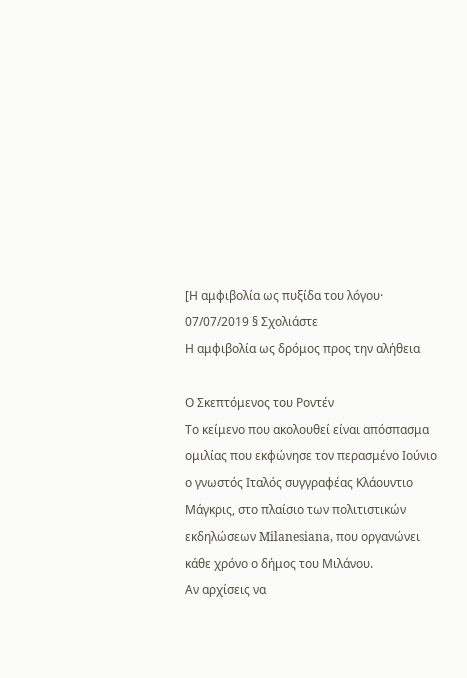[Η αμφιβολία ως πυξίδα του λόγου·
07/07/2019 § Σχολιάστε
Η αμφιβολία ως δρόμος προς την αλήθεια

Ο Σκεπτόμενος του Ροντέν
Το κείμενο που ακολουθεί είναι απόσπασμα ομιλίας που εκφώνησε τον περασμένο Ιούνιο ο γνωστός Ιταλός συγγραφέας Κλάουντιο Μάγκρις, στο πλαίσιο των πολιτιστικών εκδηλώσεων Milanesiana, που οργανώνει κάθε χρόνο ο δήμος του Μιλάνου.
Αν αρχίσεις να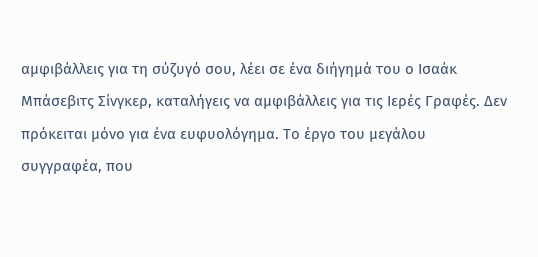αμφιβάλλεις για τη σύζυγό σου, λέει σε ένα διήγημά του ο Ισαάκ Μπάσεβιτς Σίνγκερ, καταλήγεις να αμφιβάλλεις για τις Ιερές Γραφές. Δεν πρόκειται μόνο για ένα ευφυολόγημα. Το έργο του μεγάλου συγγραφέα, που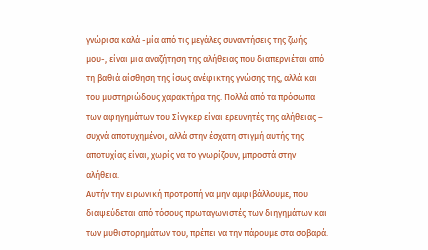γνώρισα καλά -μία από τις μεγάλες συναντήσεις της ζωής μου-, είναι μια αναζήτηση της αλήθειας που διαπερνιέται από τη βαθιά αίσθηση της ίσως ανέφικτης γνώσης της, αλλά και του μυστηριώδους χαρακτήρα της. Πολλά από τα πρόσωπα των αφηγημάτων του Σίνγκερ είναι ερευνητές της αλήθειας – συχνά αποτυχημένοι, αλλά στην έσχατη στιγμή αυτής της αποτυχίας είναι, χωρίς να το γνωρίζουν, μπροστά στην αλήθεια.
Αυτήν την ειρωνική προτροπή να μην αμφιβάλλουμε, που διαψεύδεται από τόσους πρωταγωνιστές των διηγημάτων και των μυθιστορημάτων του, πρέπει να την πάρουμε στα σοβαρά.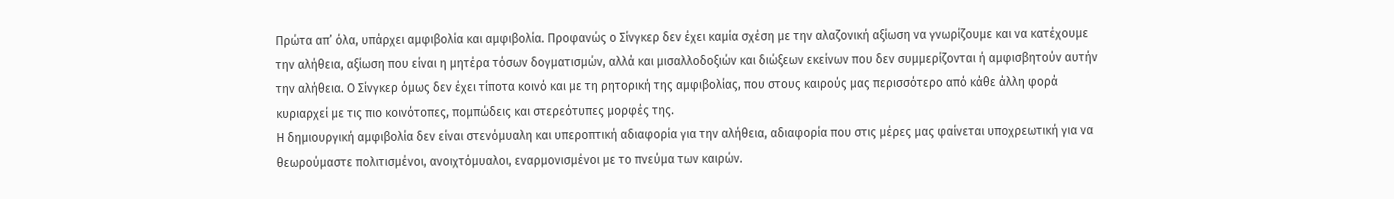Πρώτα απ’ όλα, υπάρχει αμφιβολία και αμφιβολία. Προφανώς ο Σίνγκερ δεν έχει καμία σχέση με την αλαζονική αξίωση να γνωρίζουμε και να κατέχουμε την αλήθεια, αξίωση που είναι η μητέρα τόσων δογματισμών, αλλά και μισαλλοδοξιών και διώξεων εκείνων που δεν συμμερίζονται ή αμφισβητούν αυτήν την αλήθεια. Ο Σίνγκερ όμως δεν έχει τίποτα κοινό και με τη ρητορική της αμφιβολίας, που στους καιρούς μας περισσότερο από κάθε άλλη φορά κυριαρχεί με τις πιο κοινότοπες, πομπώδεις και στερεότυπες μορφές της.
Η δημιουργική αμφιβολία δεν είναι στενόμυαλη και υπεροπτική αδιαφορία για την αλήθεια, αδιαφορία που στις μέρες μας φαίνεται υποχρεωτική για να θεωρούμαστε πολιτισμένοι, ανοιχτόμυαλοι, εναρμονισμένοι με το πνεύμα των καιρών.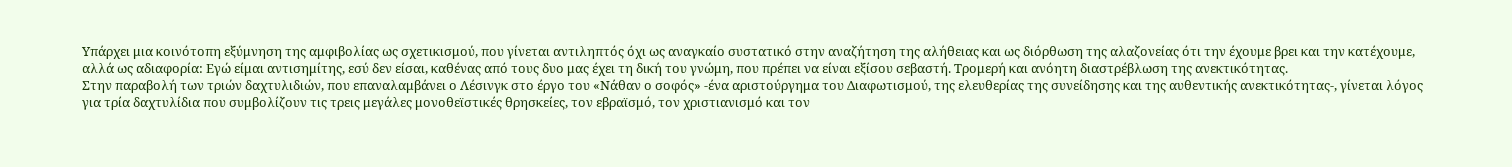Υπάρχει μια κοινότοπη εξύμνηση της αμφιβολίας ως σχετικισμού, που γίνεται αντιληπτός όχι ως αναγκαίο συστατικό στην αναζήτηση της αλήθειας και ως διόρθωση της αλαζονείας ότι την έχουμε βρει και την κατέχουμε, αλλά ως αδιαφορία: Εγώ είμαι αντισημίτης, εσύ δεν είσαι, καθένας από τους δυο μας έχει τη δική του γνώμη, που πρέπει να είναι εξίσου σεβαστή. Τρομερή και ανόητη διαστρέβλωση της ανεκτικότητας.
Στην παραβολή των τριών δαχτυλιδιών, που επαναλαμβάνει ο Λέσινγκ στο έργο του «Νάθαν ο σοφός» -ένα αριστούργημα του Διαφωτισμού, της ελευθερίας της συνείδησης και της αυθεντικής ανεκτικότητας-, γίνεται λόγος για τρία δαχτυλίδια που συμβολίζουν τις τρεις μεγάλες μονοθεϊστικές θρησκείες, τον εβραϊσμό, τον χριστιανισμό και τον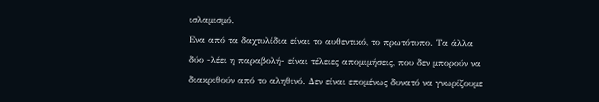ισλαμισμό.
Ενα από τα δαχτυλίδια είναι το αυθεντικό, το πρωτότυπο. Τα άλλα δύο -λέει η παραβολή- είναι τέλειες απομιμήσεις, που δεν μπορούν να διακριθούν από το αληθινό. Δεν είναι επομένως δυνατό να γνωρίζουμε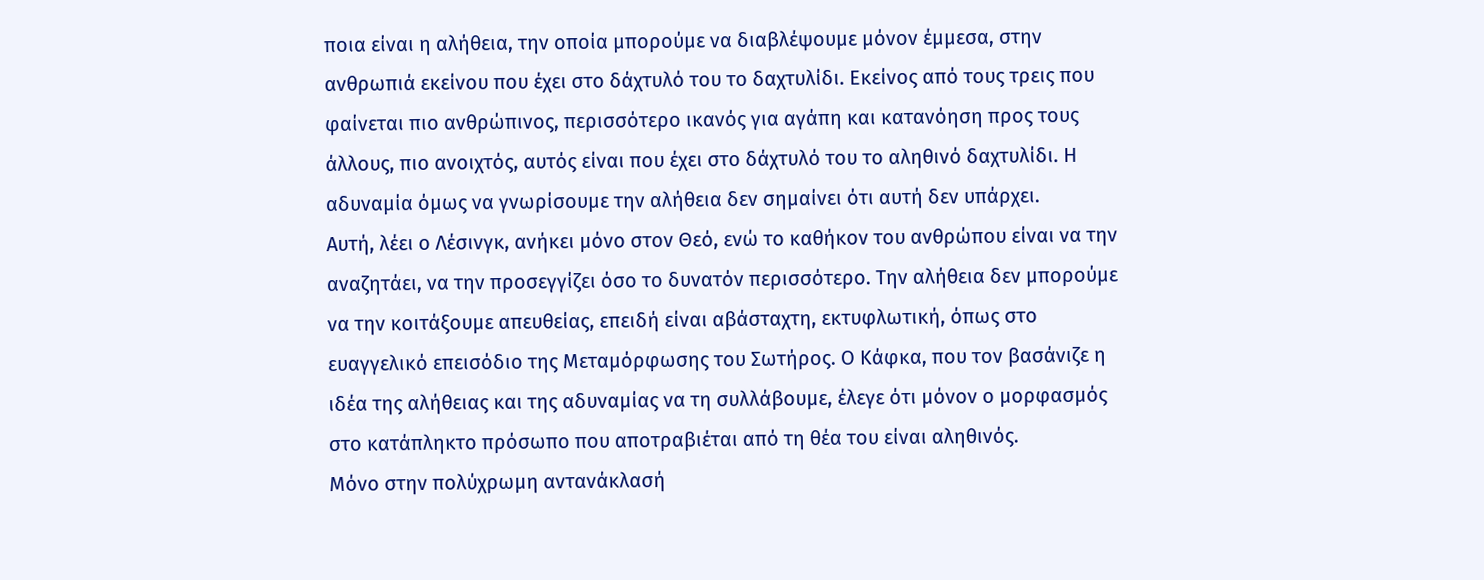ποια είναι η αλήθεια, την οποία μπορούμε να διαβλέψουμε μόνον έμμεσα, στην ανθρωπιά εκείνου που έχει στο δάχτυλό του το δαχτυλίδι. Εκείνος από τους τρεις που φαίνεται πιο ανθρώπινος, περισσότερο ικανός για αγάπη και κατανόηση προς τους άλλους, πιο ανοιχτός, αυτός είναι που έχει στο δάχτυλό του το αληθινό δαχτυλίδι. Η αδυναμία όμως να γνωρίσουμε την αλήθεια δεν σημαίνει ότι αυτή δεν υπάρχει.
Αυτή, λέει ο Λέσινγκ, ανήκει μόνο στον Θεό, ενώ το καθήκον του ανθρώπου είναι να την αναζητάει, να την προσεγγίζει όσο το δυνατόν περισσότερο. Την αλήθεια δεν μπορούμε να την κοιτάξουμε απευθείας, επειδή είναι αβάσταχτη, εκτυφλωτική, όπως στο ευαγγελικό επεισόδιο της Μεταμόρφωσης του Σωτήρος. Ο Κάφκα, που τον βασάνιζε η ιδέα της αλήθειας και της αδυναμίας να τη συλλάβουμε, έλεγε ότι μόνον ο μορφασμός στο κατάπληκτο πρόσωπο που αποτραβιέται από τη θέα του είναι αληθινός.
Μόνο στην πολύχρωμη αντανάκλασή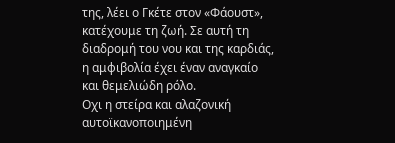της, λέει ο Γκέτε στον «Φάουστ», κατέχουμε τη ζωή. Σε αυτή τη διαδρομή του νου και της καρδιάς, η αμφιβολία έχει έναν αναγκαίο και θεμελιώδη ρόλο.
Οχι η στείρα και αλαζονική αυτοϊκανοποιημένη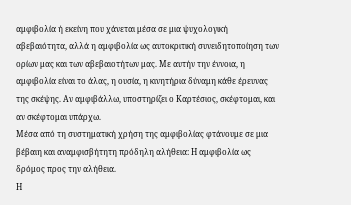αμφιβολία ή εκείνη που χάνεται μέσα σε μια ψυχολογική αβεβαιότητα, αλλά η αμφιβολία ως αυτοκριτική συνειδητοποίηση των ορίων μας και των αβεβαιοτήτων μας. Με αυτήν την έννοια, η αμφιβολία είναι το άλας, η ουσία, η κινητήρια δύναμη κάθε έρευνας της σκέψης. Αν αμφιβάλλω, υποστηρίζει ο Καρτέσιος, σκέφτομαι, και αν σκέφτομαι υπάρχω.
Μέσα από τη συστηματική χρήση της αμφιβολίας φτάνουμε σε μια βέβαιη και αναμφισβήτητη πρόδηλη αλήθεια: Η αμφιβολία ως δρόμος προς την αλήθεια.
Η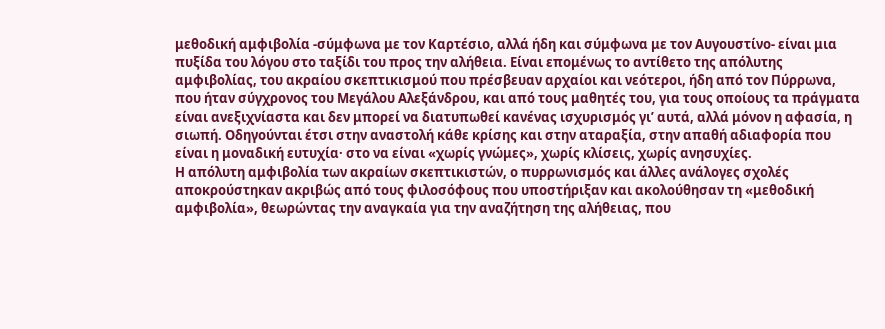μεθοδική αμφιβολία -σύμφωνα με τον Καρτέσιο, αλλά ήδη και σύμφωνα με τον Αυγουστίνο- είναι μια πυξίδα του λόγου στο ταξίδι του προς την αλήθεια. Είναι επομένως το αντίθετο της απόλυτης αμφιβολίας, του ακραίου σκεπτικισμού που πρέσβευαν αρχαίοι και νεότεροι, ήδη από τον Πύρρωνα, που ήταν σύγχρονος του Μεγάλου Αλεξάνδρου, και από τους μαθητές του, για τους οποίους τα πράγματα είναι ανεξιχνίαστα και δεν μπορεί να διατυπωθεί κανένας ισχυρισμός γι’ αυτά, αλλά μόνον η αφασία, η σιωπή. Οδηγούνται έτσι στην αναστολή κάθε κρίσης και στην αταραξία, στην απαθή αδιαφορία που είναι η μοναδική ευτυχία· στο να είναι «χωρίς γνώμες», χωρίς κλίσεις, χωρίς ανησυχίες.
Η απόλυτη αμφιβολία των ακραίων σκεπτικιστών, ο πυρρωνισμός και άλλες ανάλογες σχολές αποκρούστηκαν ακριβώς από τους φιλοσόφους που υποστήριξαν και ακολούθησαν τη «μεθοδική αμφιβολία», θεωρώντας την αναγκαία για την αναζήτηση της αλήθειας, που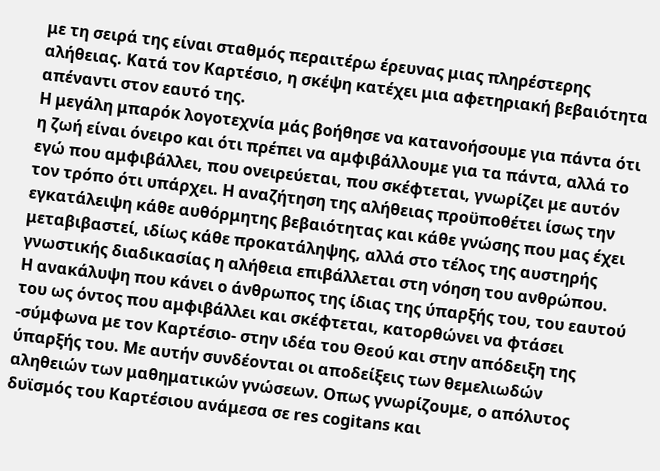με τη σειρά της είναι σταθμός περαιτέρω έρευνας μιας πληρέστερης αλήθειας. Κατά τον Καρτέσιο, η σκέψη κατέχει μια αφετηριακή βεβαιότητα απέναντι στον εαυτό της.
Η μεγάλη μπαρόκ λογοτεχνία μάς βοήθησε να κατανοήσουμε για πάντα ότι η ζωή είναι όνειρο και ότι πρέπει να αμφιβάλλουμε για τα πάντα, αλλά το εγώ που αμφιβάλλει, που ονειρεύεται, που σκέφτεται, γνωρίζει με αυτόν τον τρόπο ότι υπάρχει. Η αναζήτηση της αλήθειας προϋποθέτει ίσως την εγκατάλειψη κάθε αυθόρμητης βεβαιότητας και κάθε γνώσης που μας έχει μεταβιβαστεί, ιδίως κάθε προκατάληψης, αλλά στο τέλος της αυστηρής γνωστικής διαδικασίας η αλήθεια επιβάλλεται στη νόηση του ανθρώπου.
Η ανακάλυψη που κάνει ο άνθρωπος της ίδιας της ύπαρξής του, του εαυτού του ως όντος που αμφιβάλλει και σκέφτεται, κατορθώνει να φτάσει -σύμφωνα με τον Καρτέσιο- στην ιδέα του Θεού και στην απόδειξη της ύπαρξής του. Με αυτήν συνδέονται οι αποδείξεις των θεμελιωδών αληθειών των μαθηματικών γνώσεων. Οπως γνωρίζουμε, ο απόλυτος δυϊσμός του Καρτέσιου ανάμεσα σε res cogitans και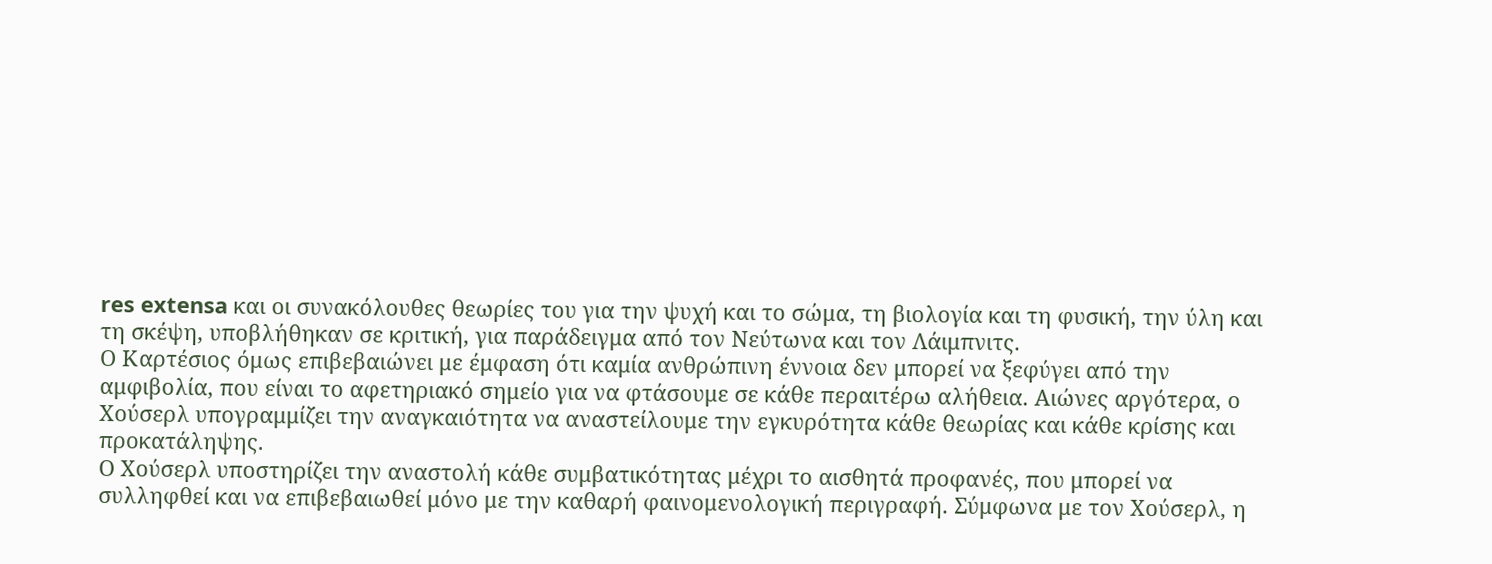res extensa και οι συνακόλουθες θεωρίες του για την ψυχή και το σώμα, τη βιολογία και τη φυσική, την ύλη και τη σκέψη, υποβλήθηκαν σε κριτική, για παράδειγμα από τον Νεύτωνα και τον Λάιμπνιτς.
Ο Καρτέσιος όμως επιβεβαιώνει με έμφαση ότι καμία ανθρώπινη έννοια δεν μπορεί να ξεφύγει από την αμφιβολία, που είναι το αφετηριακό σημείο για να φτάσουμε σε κάθε περαιτέρω αλήθεια. Αιώνες αργότερα, ο Χούσερλ υπογραμμίζει την αναγκαιότητα να αναστείλουμε την εγκυρότητα κάθε θεωρίας και κάθε κρίσης και προκατάληψης.
Ο Χούσερλ υποστηρίζει την αναστολή κάθε συμβατικότητας μέχρι το αισθητά προφανές, που μπορεί να συλληφθεί και να επιβεβαιωθεί μόνο με την καθαρή φαινομενολογική περιγραφή. Σύμφωνα με τον Χούσερλ, η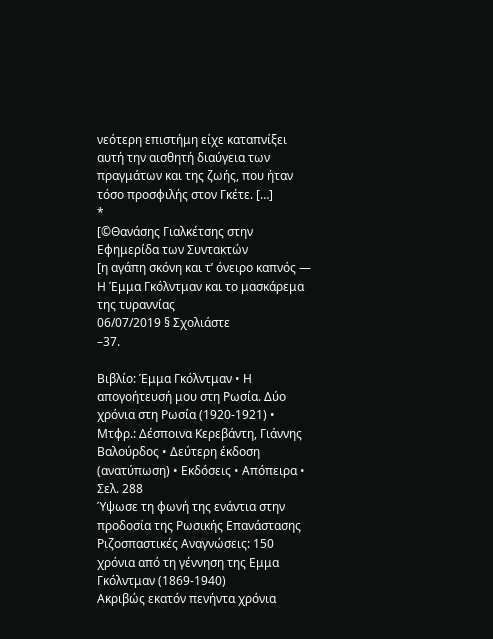νεότερη επιστήμη είχε καταπνίξει αυτή την αισθητή διαύγεια των πραγμάτων και της ζωής, που ήταν τόσο προσφιλής στον Γκέτε. […]
*
[©Θανάσης Γιαλκέτσης στην Εφημερίδα των Συντακτών
[η αγάπη σκόνη και τ’ όνειρο καπνός — Η Έμμα Γκόλντμαν και το μασκάρεμα της τυραννίας
06/07/2019 § Σχολιάστε
–37.

Βιβλίο: Έμμα Γκόλντμαν • Η απογοήτευσή μου στη Ρωσία. Δύο χρόνια στη Ρωσία (1920-1921) • Μτφρ.: Δέσποινα Κερεβάντη, Γιάννης Βαλούρδος • Δεύτερη έκδοση (ανατύπωση) • Εκδόσεις • Απόπειρα • Σελ. 288
Ύψωσε τη φωνή της ενάντια στην προδοσία της Ρωσικής Επανάστασης
Ριζοσπαστικές Αναγνώσεις: 150 χρόνια από τη γέννηση της Εμμα Γκόλντμαν (1869-1940)
Ακριβώς εκατόν πενήντα χρόνια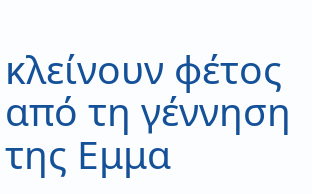κλείνουν φέτος από τη γέννηση της Εμμα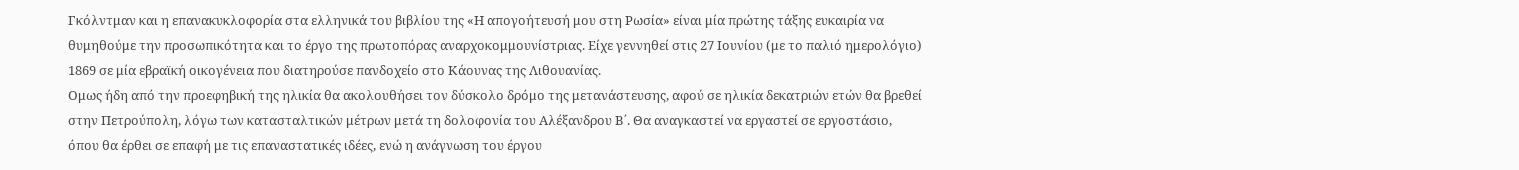Γκόλντμαν και η επανακυκλοφορία στα ελληνικά του βιβλίου της «Η απογοήτευσή μου στη Ρωσία» είναι μία πρώτης τάξης ευκαιρία να θυμηθούμε την προσωπικότητα και το έργο της πρωτοπόρας αναρχοκομμουνίστριας. Είχε γεννηθεί στις 27 Ιουνίου (με το παλιό ημερολόγιο) 1869 σε μία εβραϊκή οικογένεια που διατηρούσε πανδοχείο στο Κάουνας της Λιθουανίας.
Ομως ήδη από την προεφηβική της ηλικία θα ακολουθήσει τον δύσκολο δρόμο της μετανάστευσης, αφού σε ηλικία δεκατριών ετών θα βρεθεί στην Πετρούπολη, λόγω των κατασταλτικών μέτρων μετά τη δολοφονία του Αλέξανδρου Β΄. Θα αναγκαστεί να εργαστεί σε εργοστάσιο, όπου θα έρθει σε επαφή με τις επαναστατικές ιδέες, ενώ η ανάγνωση του έργου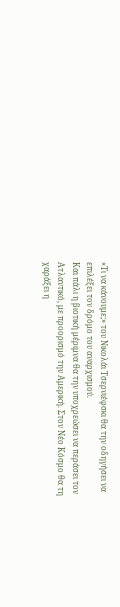«Τι να κάνουμε;» του Νικολάι Τσερνιέφσκι θα την οδηγήσει να επιλέξει τον δρόμο του αναρχισμού.
Και πάλι η βιοτική μέριμνα θα την υποχρεώσει να περάσει τον Ατλαντικό, με προορισμό την Αμερική. Στον Νέο Κόσμο θα τη χαράξει η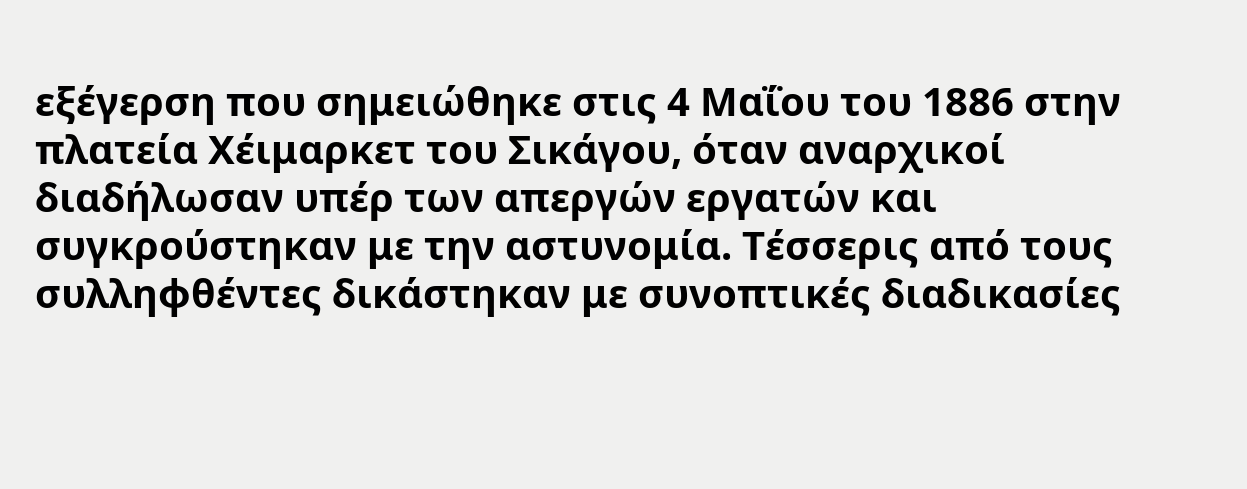εξέγερση που σημειώθηκε στις 4 Μαΐου του 1886 στην πλατεία Χέιμαρκετ του Σικάγου, όταν αναρχικοί διαδήλωσαν υπέρ των απεργών εργατών και συγκρούστηκαν με την αστυνομία. Τέσσερις από τους συλληφθέντες δικάστηκαν με συνοπτικές διαδικασίες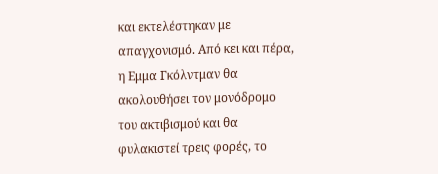και εκτελέστηκαν με απαγχονισμό. Από κει και πέρα, η Εμμα Γκόλντμαν θα ακολουθήσει τον μονόδρομο του ακτιβισμού και θα φυλακιστεί τρεις φορές, το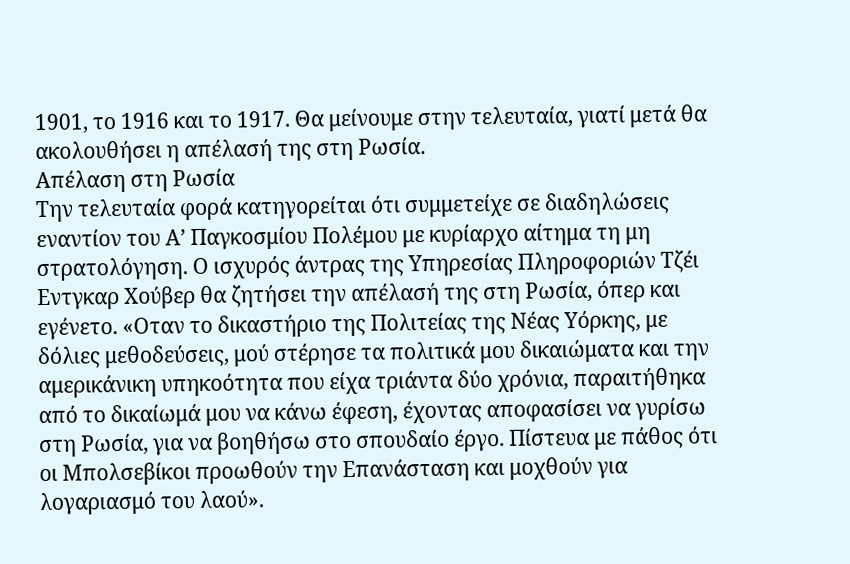1901, το 1916 και το 1917. Θα μείνουμε στην τελευταία, γιατί μετά θα ακολουθήσει η απέλασή της στη Ρωσία.
Απέλαση στη Ρωσία
Την τελευταία φορά κατηγορείται ότι συμμετείχε σε διαδηλώσεις εναντίον του Α’ Παγκοσμίου Πολέμου με κυρίαρχο αίτημα τη μη στρατολόγηση. Ο ισχυρός άντρας της Υπηρεσίας Πληροφοριών Τζέι Εντγκαρ Χούβερ θα ζητήσει την απέλασή της στη Ρωσία, όπερ και εγένετο. «Οταν το δικαστήριο της Πολιτείας της Νέας Υόρκης, με δόλιες μεθοδεύσεις, μού στέρησε τα πολιτικά μου δικαιώματα και την αμερικάνικη υπηκοότητα που είχα τριάντα δύο χρόνια, παραιτήθηκα από το δικαίωμά μου να κάνω έφεση, έχοντας αποφασίσει να γυρίσω στη Ρωσία, για να βοηθήσω στο σπουδαίο έργο. Πίστευα με πάθος ότι οι Μπολσεβίκοι προωθούν την Επανάσταση και μοχθούν για λογαριασμό του λαού».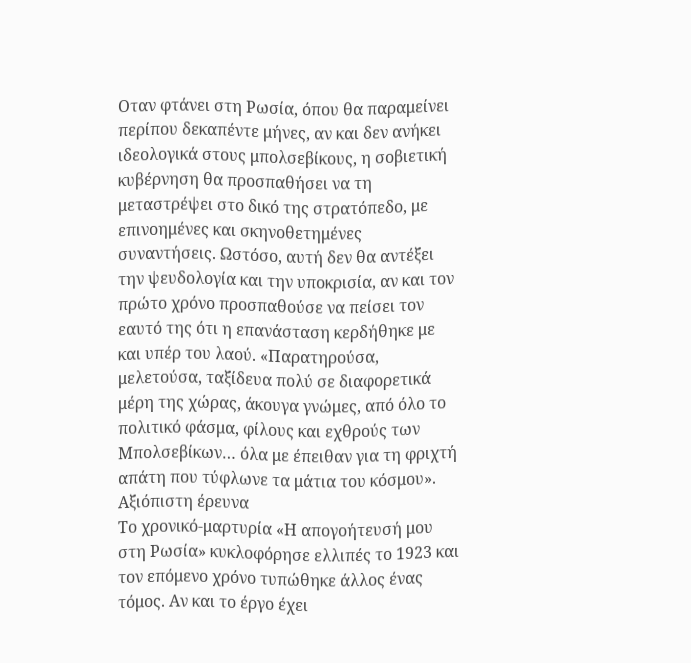Οταν φτάνει στη Ρωσία, όπου θα παραμείνει περίπου δεκαπέντε μήνες, αν και δεν ανήκει ιδεολογικά στους μπολσεβίκους, η σοβιετική κυβέρνηση θα προσπαθήσει να τη μεταστρέψει στο δικό της στρατόπεδο, με επινοημένες και σκηνοθετημένες συναντήσεις. Ωστόσο, αυτή δεν θα αντέξει την ψευδολογία και την υποκρισία, αν και τον πρώτο χρόνο προσπαθούσε να πείσει τον εαυτό της ότι η επανάσταση κερδήθηκε με και υπέρ του λαού. «Παρατηρούσα, μελετούσα, ταξίδευα πολύ σε διαφορετικά μέρη της χώρας, άκουγα γνώμες, από όλο το πολιτικό φάσμα, φίλους και εχθρούς των Μπολσεβίκων… όλα με έπειθαν για τη φριχτή απάτη που τύφλωνε τα μάτια του κόσμου».
Αξιόπιστη έρευνα
Το χρονικό-μαρτυρία «Η απογοήτευσή μου στη Ρωσία» κυκλοφόρησε ελλιπές το 1923 και τον επόμενο χρόνο τυπώθηκε άλλος ένας τόμος. Αν και το έργο έχει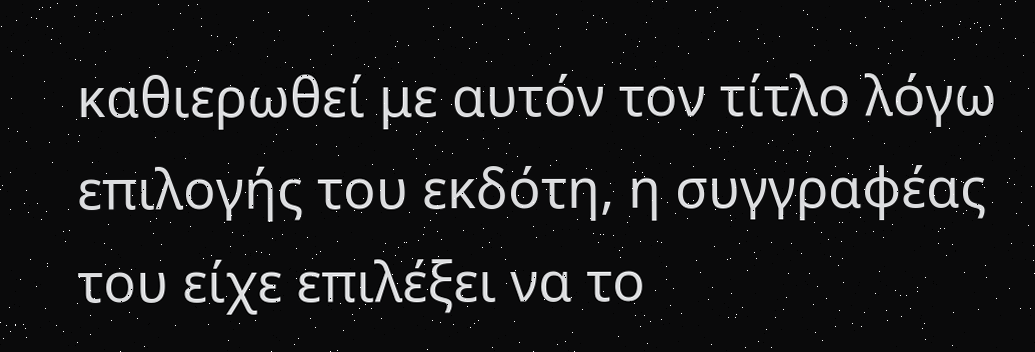καθιερωθεί με αυτόν τον τίτλο λόγω επιλογής του εκδότη, η συγγραφέας του είχε επιλέξει να το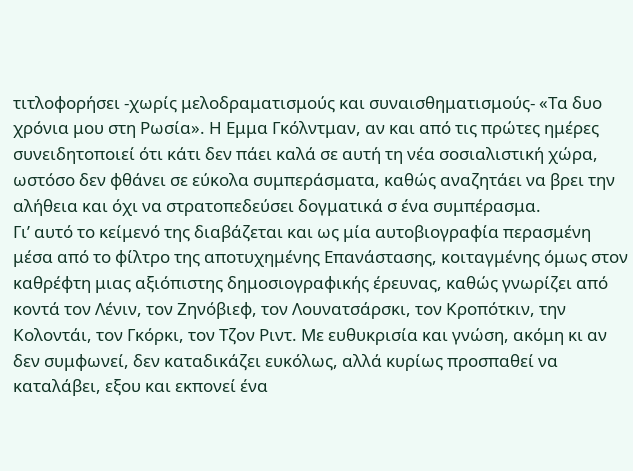τιτλοφορήσει -χωρίς μελοδραματισμούς και συναισθηματισμούς- «Τα δυο χρόνια μου στη Ρωσία». Η Εμμα Γκόλντμαν, αν και από τις πρώτες ημέρες συνειδητοποιεί ότι κάτι δεν πάει καλά σε αυτή τη νέα σοσιαλιστική χώρα, ωστόσο δεν φθάνει σε εύκολα συμπεράσματα, καθώς αναζητάει να βρει την αλήθεια και όχι να στρατοπεδεύσει δογματικά σ ένα συμπέρασμα.
Γι’ αυτό το κείμενό της διαβάζεται και ως μία αυτοβιογραφία περασμένη μέσα από το φίλτρο της αποτυχημένης Επανάστασης, κοιταγμένης όμως στον καθρέφτη μιας αξιόπιστης δημοσιογραφικής έρευνας, καθώς γνωρίζει από κοντά τον Λένιν, τον Ζηνόβιεφ, τον Λουνατσάρσκι, τον Κροπότκιν, την Κολοντάι, τον Γκόρκι, τον Τζον Ριντ. Με ευθυκρισία και γνώση, ακόμη κι αν δεν συμφωνεί, δεν καταδικάζει ευκόλως, αλλά κυρίως προσπαθεί να καταλάβει, εξου και εκπονεί ένα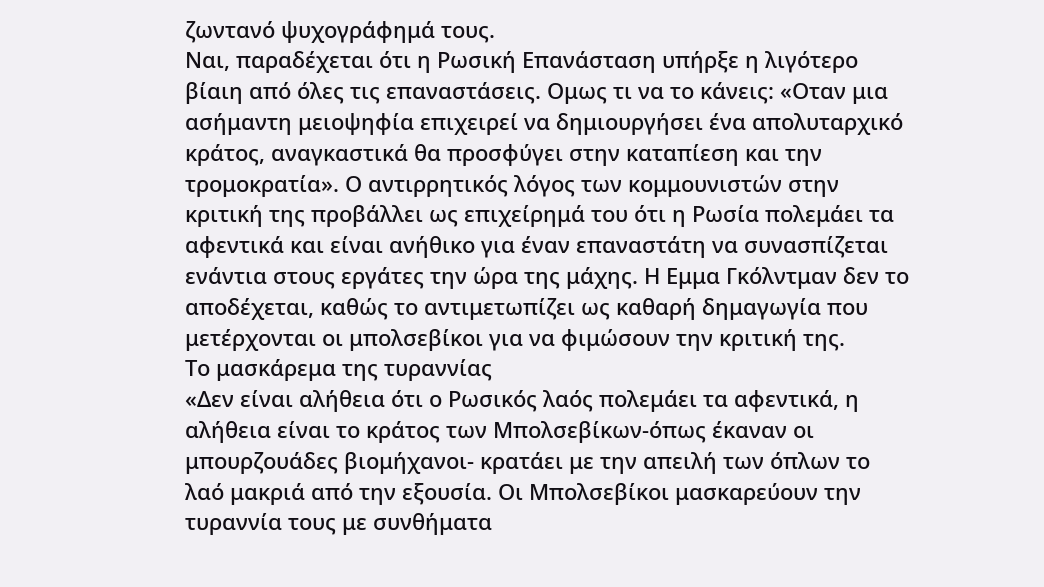ζωντανό ψυχογράφημά τους.
Ναι, παραδέχεται ότι η Ρωσική Επανάσταση υπήρξε η λιγότερο βίαιη από όλες τις επαναστάσεις. Ομως τι να το κάνεις: «Οταν μια ασήμαντη μειοψηφία επιχειρεί να δημιουργήσει ένα απολυταρχικό κράτος, αναγκαστικά θα προσφύγει στην καταπίεση και την τρομοκρατία». Ο αντιρρητικός λόγος των κομμουνιστών στην κριτική της προβάλλει ως επιχείρημά του ότι η Ρωσία πολεμάει τα αφεντικά και είναι ανήθικο για έναν επαναστάτη να συνασπίζεται ενάντια στους εργάτες την ώρα της μάχης. Η Εμμα Γκόλντμαν δεν το αποδέχεται, καθώς το αντιμετωπίζει ως καθαρή δημαγωγία που μετέρχονται οι μπολσεβίκοι για να φιμώσουν την κριτική της.
Το μασκάρεμα της τυραννίας
«Δεν είναι αλήθεια ότι ο Ρωσικός λαός πολεμάει τα αφεντικά, η αλήθεια είναι το κράτος των Μπολσεβίκων-όπως έκαναν οι μπουρζουάδες βιομήχανοι- κρατάει με την απειλή των όπλων το λαό μακριά από την εξουσία. Οι Μπολσεβίκοι μασκαρεύουν την τυραννία τους με συνθήματα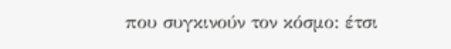που συγκινούν τον κόσμο: έτσι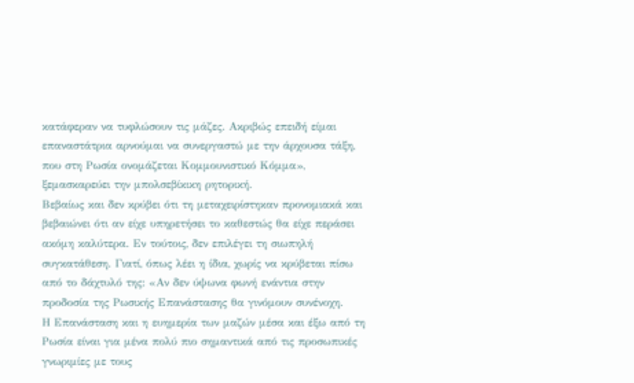κατάφεραν να τυφλώσουν τις μάζες. Ακριβώς επειδή είμαι επαναστάτρια αρνούμαι να συνεργαστώ με την άρχουσα τάξη, που στη Ρωσία ονομάζεται Κομμουνιστικό Κόμμα», ξεμασκαρεύει την μπολσεβίκικη ρητορική.
Βεβαίως και δεν κρύβει ότι τη μεταχειρίστηκαν προνομιακά και βεβαιώνει ότι αν είχε υπηρετήσει το καθεστώς θα είχε περάσει ακόμη καλύτερα. Εν τούτοις, δεν επιλέγει τη σιωπηλή συγκατάθεση. Γιατί, όπως λέει η ίδια, χωρίς να κρύβεται πίσω από το δάχτυλό της: «Αν δεν ύψωνα φωνή ενάντια στην προδοσία της Ρωσικής Επανάστασης θα γινόμουν συνένοχη.
Η Επανάσταση και η ευημερία των μαζών μέσα και έξω από τη Ρωσία είναι για μένα πολύ πιο σημαντικά από τις προσωπικές γνωριμίες με τους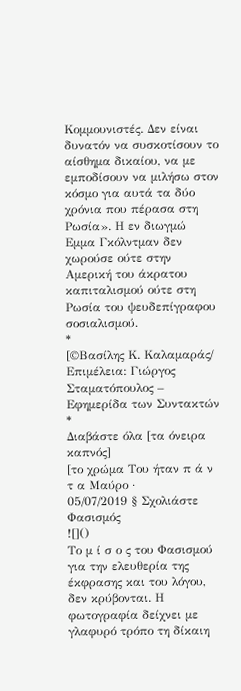Κομμουνιστές. Δεν είναι δυνατόν να συσκοτίσουν το αίσθημα δικαίου, να με εμποδίσουν να μιλήσω στον κόσμο για αυτά τα δύο χρόνια που πέρασα στη Ρωσία». Η εν διωγμώ Εμμα Γκόλντμαν δεν χωρούσε ούτε στην Αμερική του άκρατου καπιταλισμού ούτε στη Ρωσία του ψευδεπίγραφου σοσιαλισμού.
*
[©Βασίλης Κ. Καλαμαράς/ Επιμέλεια: Γιώργος Σταματόπουλος – Εφημερίδα των Συντακτών
*
Διαβάστε όλα [τα όνειρα καπνός]
[το χρώμα Του ήταν π ά ν τ α Μαύρο ·
05/07/2019 § Σχολιάστε
Φασισμός
![]()
Το μ ί σ ο ς του Φασισμού για την ελευθερία της έκφρασης και του λόγου, δεν κρύβονται. Η φωτογραφία δείχνει με γλαφυρό τρόπο τη δίκαιη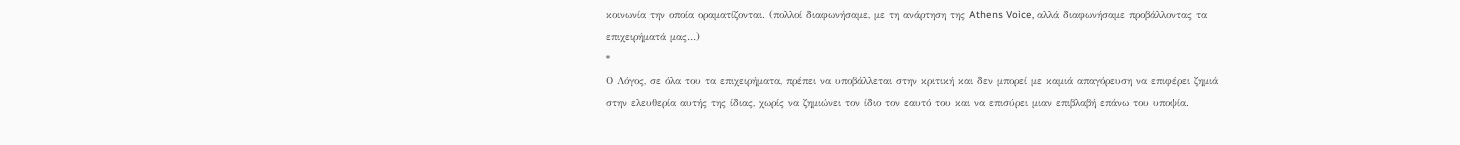κοινωνία την οποία οραματίζονται. (πολλοί διαφωνήσαμε, με τη ανάρτηση της Athens Voice, αλλά διαφωνήσαμε προβάλλοντας τα επιχειρήματά μας…)
*
Ο Λόγος, σε όλα του τα επιχειρήματα, πρέπει να υποβάλλεται στην κριτική και δεν μπορεί με καμιά απαγόρευση να επιφέρει ζημιά στην ελευθερία αυτής της ίδιας, χωρίς να ζημιώνει τον ίδιο τον εαυτό του και να επισύρει μιαν επιβλαβή επάνω του υποψία.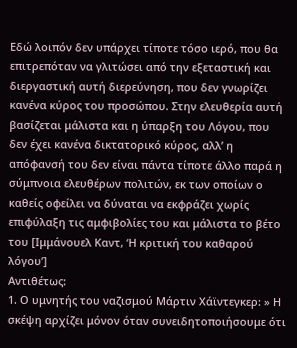Εδώ λοιπόν δεν υπάρχει τίποτε τόσο ιερό, που θα επιτρεπόταν να γλιτώσει από την εξεταστική και διεργαστική αυτή διερεύνηση, που δεν γνωρίζει κανένα κύρος του προσώπου. Στην ελευθερία αυτή βασίζεται μάλιστα και η ύπαρξη του Λόγου, που δεν έχει κανένα δικτατορικό κύρος, αλλ’ η απόφανσή του δεν είναι πάντα τίποτε άλλο παρά η σύμπνοια ελευθέρων πολιτών, εκ των οποίων ο καθείς οφείλει να δύναται να εκφράζει χωρίς επιφύλαξη τις αμφιβολίες του και μάλιστα το βέτο του [Ιμμάνουελ Καντ, ‘Η κριτική του καθαρού λόγου’]
Αντιθέτως:
1. Ο υμνητής του ναζισμού Μάρτιν Χάϊντεγκερ: » Η σκέψη αρχίζει μόνον όταν συνειδητοποιήσουμε ότι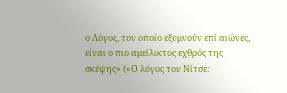ο Λόγος, τον οποίο εξυμνούν επί αιώνες, είναι ο πιο αμείλικτος εχθρός της σκέψης» («Ο λόγος του Νίτσε: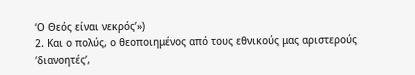‘Ο Θεός είναι νεκρός’»)
2. Και ο πολύς, ο θεοποιημένος από τους εθνικούς μας αριστερούς ‘διανοητές’,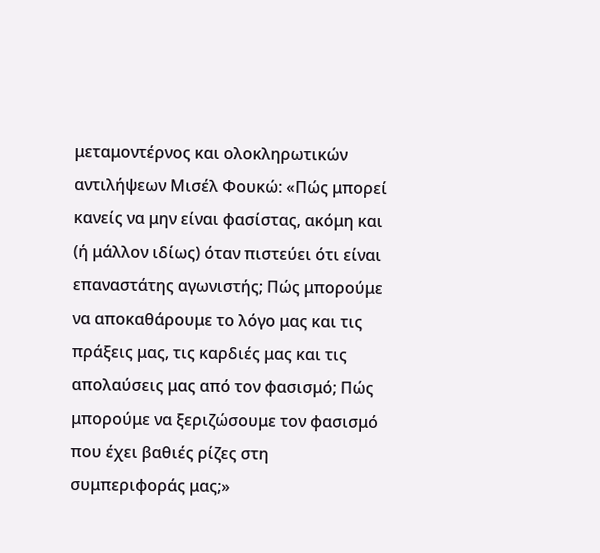μεταμοντέρνος και ολοκληρωτικών αντιλήψεων Μισέλ Φουκώ: «Πώς μπορεί κανείς να μην είναι φασίστας, ακόμη και (ή μάλλον ιδίως) όταν πιστεύει ότι είναι επαναστάτης αγωνιστής; Πώς μπορούμε να αποκαθάρουμε το λόγο μας και τις πράξεις μας, τις καρδιές μας και τις απολαύσεις μας από τον φασισμό; Πώς μπορούμε να ξεριζώσουμε τον φασισμό που έχει βαθιές ρίζες στη συμπεριφοράς μας;»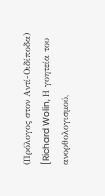(Πρόλογος στον Αντί-Οιδίποδα)
[Richard Wolin, Η γοητεία του ανορθολογισμού,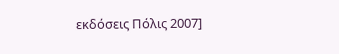εκδόσεις Πόλις 2007]